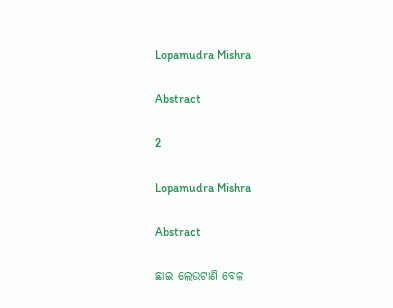Lopamudra Mishra

Abstract

2

Lopamudra Mishra

Abstract

ଛାଇ ଲେଉଟାଣି ବେଳ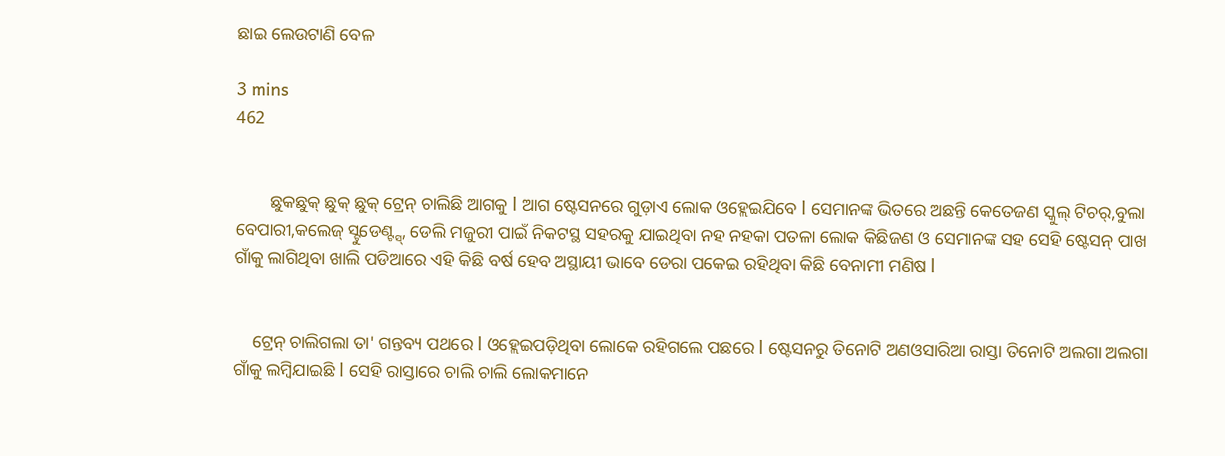ଛାଇ ଲେଉଟାଣି ବେଳ

3 mins
462


        ଛୁକଛୁକ୍ ଛୁକ୍ ଛୁକ୍ ଟ୍ରେନ୍ ଚାଲିଛି ଆଗକୁ l ଆଗ ଷ୍ଟେସନରେ ଗୁଡ଼ାଏ ଲୋକ ଓହ୍ଲେଇଯିବେ l ସେମାନଙ୍କ ଭିତରେ ଅଛନ୍ତି କେତେଜଣ ସ୍କୁଲ୍ ଟିଚର୍,ବୁଲା ବେପାରୀ,କଲେଜ୍ ସ୍ଟୁଡେଣ୍ଟ୍ସ୍, ଡେଲି ମଜୁରୀ ପାଇଁ ନିକଟସ୍ଥ ସହରକୁ ଯାଇଥିବା ନହ ନହକା ପତଳା ଲୋକ କିଛିଜଣ ଓ ସେମାନଙ୍କ ସହ ସେହି ଷ୍ଟେସନ୍ ପାଖ ଗାଁକୁ ଲାଗିଥିବା ଖାଲି ପଡିଆରେ ଏହି କିଛି ବର୍ଷ ହେବ ଅସ୍ଥାୟୀ ଭାବେ ଡେରା ପକେଇ ରହିଥିବା କିଛି ବେନାମୀ ମଣିଷ l


    ଟ୍ରେନ୍ ଚାଲିଗଲା ତା' ଗନ୍ତବ୍ୟ ପଥରେ l ଓହ୍ଲେଇପଡ଼ିଥିବା ଲୋକେ ରହିଗଲେ ପଛରେ l ଷ୍ଟେସନରୁ ତିନୋଟି ଅଣଓସାରିଆ ରାସ୍ତା ତିନୋଟି ଅଲଗା ଅଲଗା ଗାଁକୁ ଲମ୍ବିଯାଇଛି l ସେହି ରାସ୍ତାରେ ଚାଲି ଚାଲି ଲୋକମାନେ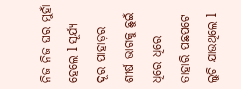ନିଜ ନିଜ ଘର ମୁହାଁ ହେଲେ l ସୂର୍ଯ୍ୟ ଦୂର ପାହାଡ଼ର ଶୀର୍ଷ ଭାଗକୁ ଛୁଇଁ ଧିରେ ଧିରେ ତାହାରି ପଛପଟେ ଲୁଚି ଯାଉଥିଲେ l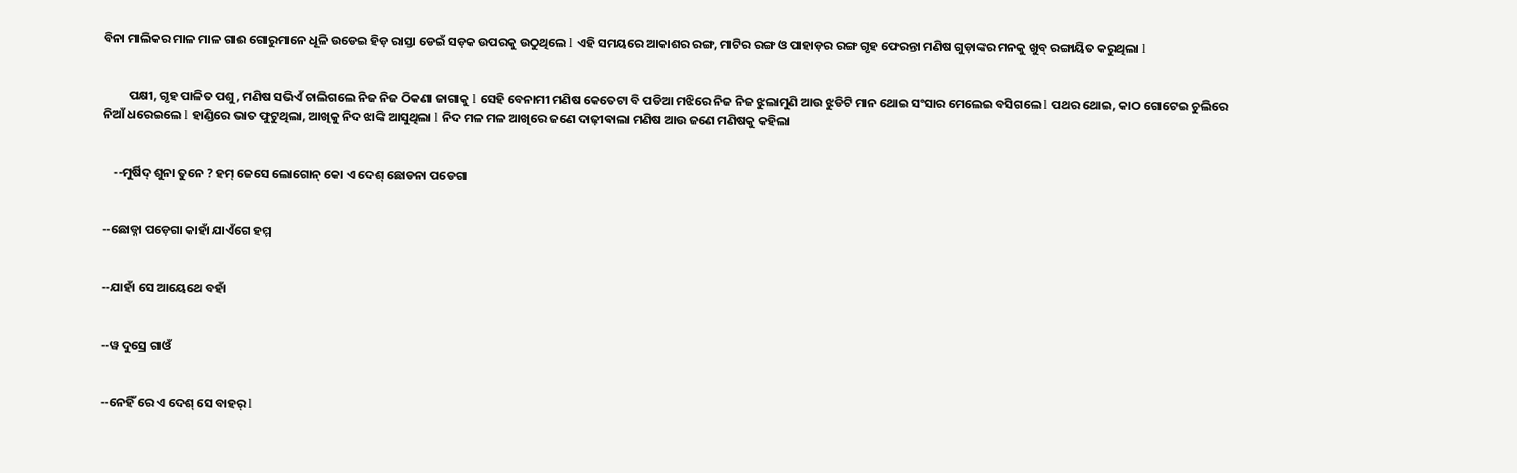ବିନା ମାଲିକର ମାଳ ମାଳ ଗାଈ ଗୋରୁମାନେ ଧୂଳି ଉଡେଇ ହିଡ଼ ରାସ୍ତା ଡେଇଁ ସଡ଼କ ଉପରକୁ ଉଠୁଥିଲେ l ଏହି ସମୟରେ ଆକାଶର ରଙ୍ଗ, ମାଟିର ରଙ୍ଗ ଓ ପାହାଡ଼ର ରଙ୍ଗ ଗୃହ ଫେରନ୍ତା ମଣିଷ ଗୁଡ଼ାଙ୍କର ମନକୁ ଖୁବ୍ ରଙ୍ଗାୟିତ କରୁଥିଲା l


         ପକ୍ଷୀ, ଗୃହ ପାଳିତ ପଶୁ, ମଣିଷ ସଭିଏଁ ଚାଲିଗଲେ ନିଜ ନିଜ ଠିକଣା ଜାଗାକୁ l ସେହି ବେନାମୀ ମଣିଷ କେତେଟା ବି ପଡିଆ ମଝିରେ ନିଜ ନିଜ ଝୁଲାମୁଣି ଆଉ ଝୁଡିଟି ମାନ ଥୋଇ ସଂସାର ମେଲେଇ ବସିଗଲେ l ପଥର ଥୋଇ, କାଠ ଗୋଟେଇ ଚୁଲିରେ ନିଆଁ ଧରେଇଲେ l ହାଣ୍ଡିରେ ଭାତ ଫୁଟୁଥିଲା, ଆଖିକୁ ନିଦ ଝାଙ୍କି ଆସୁଥିଲା l ନିଦ ମଳ ମଳ ଆଖିରେ ଜଣେ ଦାଢ଼ୀଵାଲା ମଣିଷ ଆଉ ଜଣେ ମଣିଷକୁ କହିଲା


    --ମୁର୍ଷିଦ୍ ଶୁନା ତୁନେ ? ହମ୍ ଜେସେ ଲୋଗୋନ୍ କୋ ଏ ଦେଶ୍ ଛୋଡନା ପଡେଗା


--ଛୋଡ୍ନା ପଡ଼େଗା କାହାଁ ଯାଏଁଗେ ହମ୍ମ


--ଯାହାଁ ସେ ଆୟେଥେ ବହାଁ


--ୱ ଦୁସ୍ରେ ଗାଓଁ


--ନେହିଁ ରେ ଏ ଦେଶ୍ ସେ ବାହର୍ l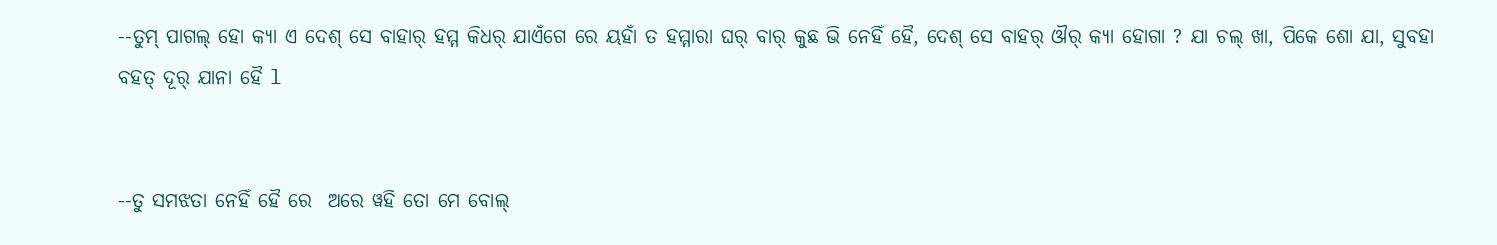--ତୁମ୍ ପାଗଲ୍ ହୋ କ୍ୟା ଏ ଦେଶ୍ ସେ ବାହାର୍ ହମ୍ମ କିଧର୍ ଯାଏଁଗେ ରେ ୟହାଁ ତ ହମ୍ମାରା ଘର୍ ବାର୍ କୁଛ ଭି ନେହିଁ ହୈ, ଦେଶ୍ ସେ ବାହର୍ ଔର୍ କ୍ୟା ହୋଗା ? ଯା ଚଲ୍ ଖା, ପିକେ ଶୋ ଯା, ସୁବହା ବହତ୍ ଦୂର୍ ଯାନା ହୈ l


--ତୁ ସମଝତା ନେହିଁ ହୈ ରେ  ଅରେ ୱହି ତୋ ମେ ବୋଲ୍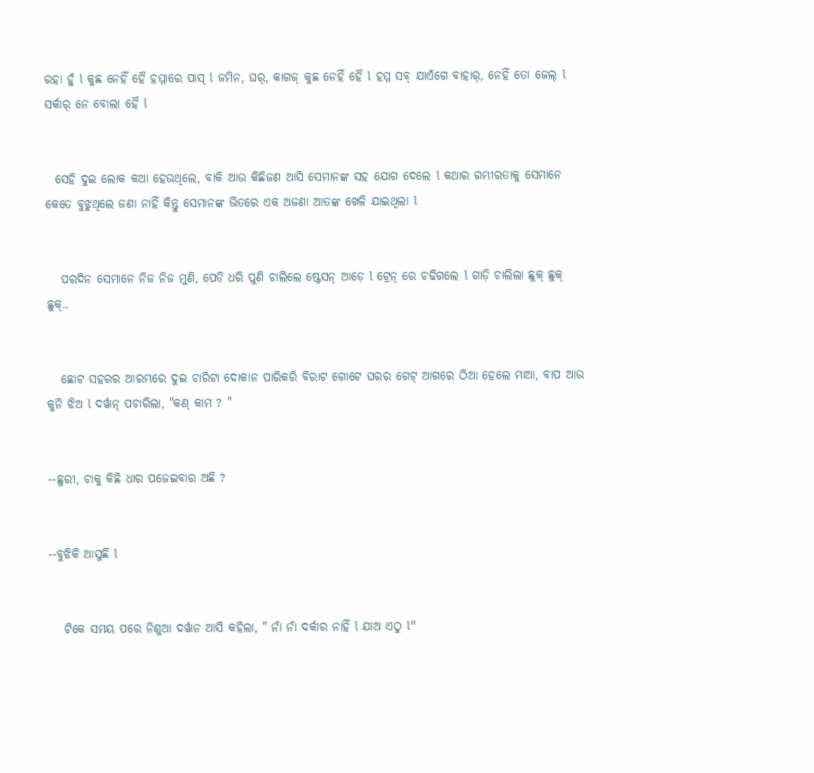ରହା ହୁଁ l କୁଛ ନେହିଁ ହୈ ହମ୍ମାରେ ପାସ୍ l ଜମିନ, ଘର୍, କାଗଜ୍ କୁଛ ନେହିଁ ହୈ l ହମ୍ମ ସବ୍ ଯାଏଁଗେ ବାହାର୍, ନେହିଁ ତୋ ଜେଲ୍ l ସର୍କାର୍ ନେ ବୋଲା ହୈ l


  ସେହି ଦୁଇ ଲୋକ କଥା ହେଉଥିଲେ, ବାକି ଆଉ କିଛିଜଣ ଆସି ସେମାନଙ୍କ ସହ ଯୋଗ ଦେଲେ l କଥାର ଗମ୍ଭୀରତାକୁ ସେମାନେ କେତେ ବୁଝୁଥିଲେ ଜଣା ନାହିଁ କିନ୍ତୁ ସେମାନଙ୍କ ଭିତରେ ଏକ ଅଜଣା ଆତଙ୍କ ଖେଳି ଯାଇଥିଲା l


   ପରଦିନ ସେମାନେ ନିଜ ନିଜ ମୁଣି, ପେଡି ଧରି ପୁଣି ଚାଲିଲେ ଷ୍ଟେସନ୍ ଆଡ଼େ l ଟ୍ରେନ୍ ରେ ଚଢିଗଲେ l ଗାଡ଼ି ଚାଲିଲା ଛୁକ୍ ଛୁକ୍ ଛୁକ୍..


   ଛୋଟ ସହରର ଆରମ୍ଭରେ ଦୁଇ ଚାରିଟା ଦୋକାନ ପାରିକରି ବିରାଟ ଗୋଟେ ଘରର ଗେଟ୍ ଆଗରେ ଠିଆ ହେଲେ ମାଆ, ବାପ ଆଉ କୁନି ଝିଅ l ଦର୍ୱାନ୍ ପଚାରିଲା, "କଣ୍ କାମ ? "


--ଛୁରୀ, ଚାକୁ କିଛି ଧାର ପଜେଇବାର ଅଛି ?


--ବୁଝିକି ଆସୁଛି l


   ଟିକେ ସମୟ ପରେ ନିଶୁଆ ଦର୍ୱାନ ଆସି କହିଲା, " ନାଁ ନାଁ ଦର୍କାର ନାହିଁ l ଯାଅ ଏଠୁ l"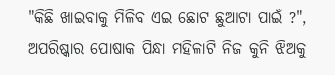"କିଛି ଖାଇବାକୁ ମିଳିବ ଏଇ ଛୋଟ ଛୁଆଟା ପାଇଁ ?", ଅପରିଷ୍କାର ପୋଷାକ ପିନ୍ଧା ମହିଳାଟି ନିଜ କୁନି ଝିଅକୁ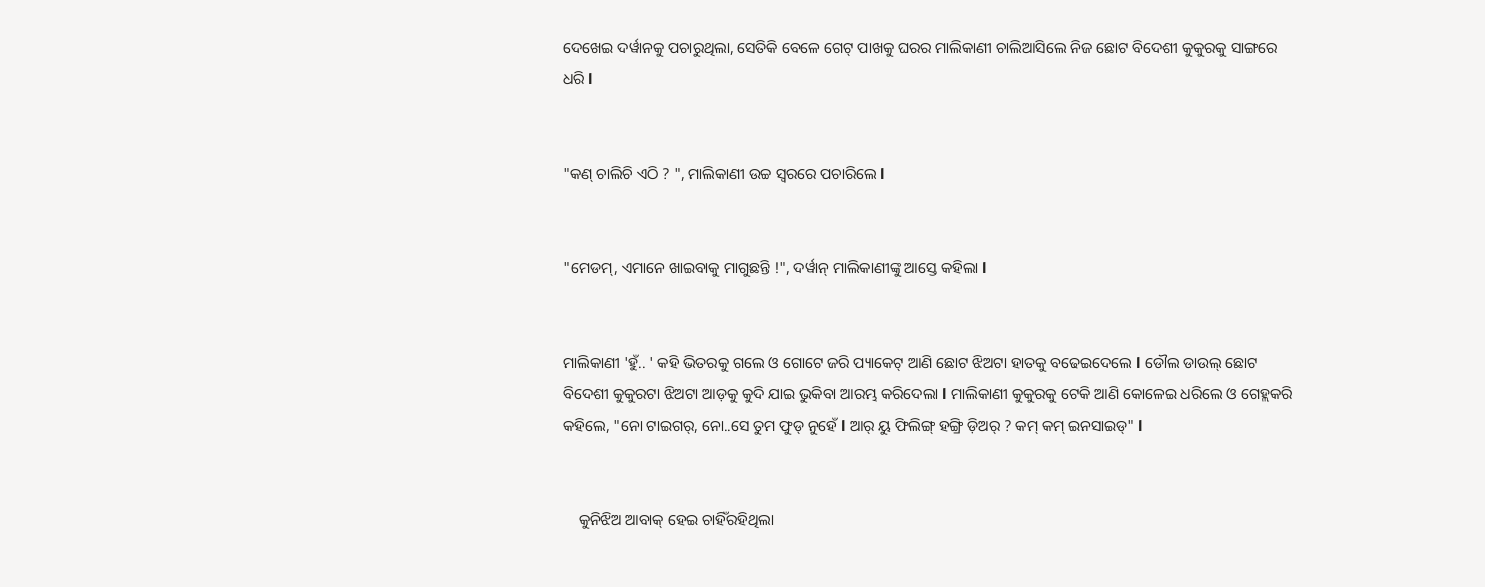ଦେଖେଇ ଦର୍ୱାନକୁ ପଚାରୁଥିଲା, ସେତିକି ବେଳେ ଗେଟ୍ ପାଖକୁ ଘରର ମାଲିକାଣୀ ଚାଲିଆସିଲେ ନିଜ ଛୋଟ ବିଦେଶୀ କୁକୁରକୁ ସାଙ୍ଗରେ ଧରି l


"କଣ୍ ଚାଲିଚି ଏଠି ? ", ମାଲିକାଣୀ ଉଚ୍ଚ ସ୍ୱରରେ ପଚାରିଲେ l


"ମେଡମ୍, ଏମାନେ ଖାଇବାକୁ ମାଗୁଛନ୍ତି !", ଦର୍ୱାନ୍ ମାଲିକାଣୀଙ୍କୁ ଆସ୍ତେ କହିଲା l


ମାଲିକାଣୀ 'ହୁଁ.. ' କହି ଭିତରକୁ ଗଲେ ଓ ଗୋଟେ ଜରି ପ୍ୟାକେଟ୍ ଆଣି ଛୋଟ ଝିଅଟା ହାତକୁ ବଢେଇଦେଲେ l ଡୌଲ ଡାଉଲ୍ ଛୋଟ ବିଦେଶୀ କୁକୁରଟା ଝିଅଟା ଆଡ଼କୁ କୁଦି ଯାଇ ଭୁକିବା ଆରମ୍ଭ କରିଦେଲା l ମାଲିକାଣୀ କୁକୁରକୁ ଟେକି ଆଣି କୋଳେଇ ଧରିଲେ ଓ ଗେହ୍ଲକରି କହିଲେ, "ନୋ ଟାଇଗର୍, ନୋ..ସେ ତୁମ ଫୁଡ୍ ନୁହେଁ l ଆର୍ ୟୁ ଫିଲିଙ୍ଗ୍ ହଙ୍ଗ୍ରି ଡ଼ିଅର୍ ? କମ୍ କମ୍ ଇନସାଇଡ୍" l


    କୁନିଝିଅ ଆବାକ୍ ହେଇ ଚାହିଁରହିଥିଲା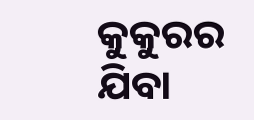କୁକୁରର ଯିବା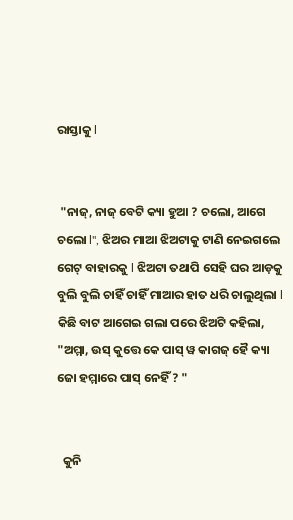ରାସ୍ତାକୁ l


 "ନାଜ୍, ନାଜ୍ ବେଟି କ୍ୟା ହୁଆ ? ଚଲୋ, ଆଗେ ଚଲୋ l", ଝିଅର ମାଆ ଝିଅଟାକୁ ଟାଣି ନେଇଗଲେ ଗେଟ୍ ବାହାରକୁ l ଝିଅଟା ତଥାପି ସେହି ଘର ଆଡ଼କୁ ବୁଲି ବୁଲି ଚାହିଁ ଚାହିଁ ମାଆର ହାତ ଧରି ଚାଲୁଥିଲା l କିଛି ବାଟ ଆଗେଇ ଗଲା ପରେ ଝିଅଟି କହିଲା, "ଅମ୍ମା, ଉସ୍ କୁତ୍ତେ କେ ପାସ୍ ୱ କାଗଜ୍ ହୈ କ୍ୟା ଜୋ ହମ୍ମାରେ ପାସ୍ ନେହିଁ ? "


  କୁନି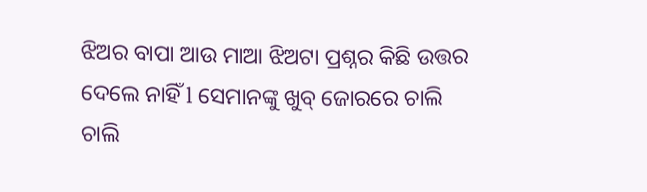ଝିଅର ବାପା ଆଉ ମାଆ ଝିଅଟା ପ୍ରଶ୍ନର କିଛି ଉତ୍ତର ଦେଲେ ନାହିଁ l ସେମାନଙ୍କୁ ଖୁବ୍ ଜୋରରେ ଚାଲି ଚାଲି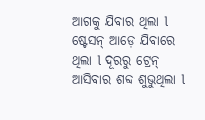ଆଗକୁ ଯିବାର ଥିଲା l ଷ୍ଟେସନ୍ ଆଡ଼େ ଯିବାରେ ଥିଲା l ଦୂରରୁ ଟ୍ରେନ୍ ଆସିବାର ଶବ୍ଦ ଶୁଭୁଥିଲା l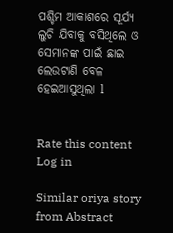ପଶ୍ଚିମ ଆକାଶରେ ସୂର୍ଯ୍ୟ ଲୁଚି ଯିବାକୁ ବସିଥିଲେ ଓ ସେମାନଙ୍କ ପାଇଁ ଛାଇ ଲେଉଟାଣି ବେଳ ହେଇଆସୁଥିଲା l


Rate this content
Log in

Similar oriya story from Abstract